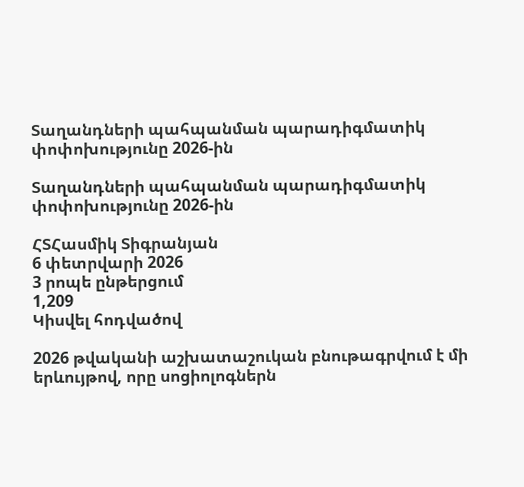Տաղանդների պահպանման պարադիգմատիկ փոփոխությունը 2026-ին

Տաղանդների պահպանման պարադիգմատիկ փոփոխությունը 2026-ին

ՀՏՀասմիկ Տիգրանյան
6 փետրվարի 2026
3 րոպե ընթերցում
1,209
Կիսվել հոդվածով

2026 թվականի աշխատաշուկան բնութագրվում է մի երևույթով, որը սոցիոլոգներն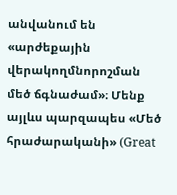անվանում են «արժեքային վերակողմնորոշման մեծ ճգնաժամ»։ Մենք այլևս պարզապես «Մեծ հրաժարականի» (Great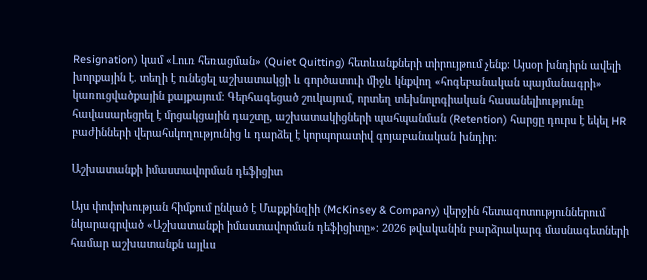Resignation) կամ «Լուռ հեռացման» (Quiet Quitting) հետևանքների տիրույթում չենք։ Այսօր խնդիրն ավելի խորքային է. տեղի է ունեցել աշխատակցի և գործատուի միջև կնքվող «հոգեբանական պայմանագրի» կառուցվածքային քայքայում։ Գերհագեցած շուկայում, որտեղ տեխնոլոգիական հասանելիությունը հավասարեցրել է մրցակցային դաշտը, աշխատակիցների պահպանման (Retention) հարցը դուրս է եկել HR բաժինների վերահսկողությունից և դարձել է կորպորատիվ գոյաբանական խնդիր։

Աշխատանքի իմաստավորման դեֆիցիտ

Այս փոփոխության հիմքում ընկած է Մաքքինզիի (McKinsey & Company) վերջին հետազոտություններում նկարագրված «Աշխատանքի իմաստավորման դեֆիցիտը»։ 2026 թվականին բարձրակարգ մասնագետների համար աշխատանքն այլևս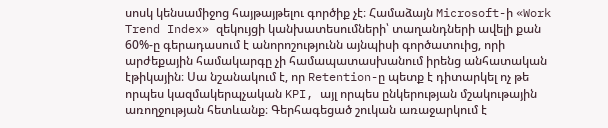սոսկ կենսամիջոց հայթայթելու գործիք չէ։ Համաձայն Microsoft-ի «Work Trend Index» զեկույցի կանխատեսումների՝ տաղանդների ավելի քան 60%-ը գերադասում է անորոշությունն այնպիսի գործատուից, որի արժեքային համակարգը չի համապատասխանում իրենց անհատական էթիկային։ Սա նշանակում է, որ Retention-ը պետք է դիտարկել ոչ թե որպես կազմակերպչական KPI, այլ որպես ընկերության մշակութային առողջության հետևանք։ Գերհագեցած շուկան առաջարկում է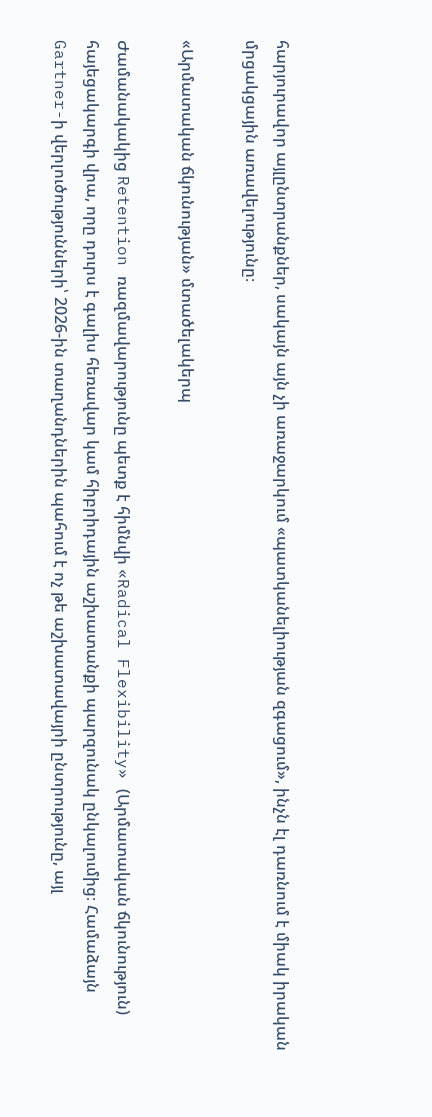հարյուրավոր այլընտրանքներ, սակայն այն չի առաջարկում «պատկանելիության զգացում», ինչն էլ դառնում է միակ իրական մրցակցային առավելությունը։

«Արմատական ճկունության» մտածելակերպ

Ժամանակակից Retention ռազմավարությունը պետք է հիմնվի «Radical Flexibility» (Արմատական ճկունություն) հայեցակարգի վրա, որը դուրս է գալիս հեռավար կամ հիբրիդային աշխատանքի պարզունակ ընկալումից։ Համաձայն Gartner-ի վերլուծությունների՝ 2026-ին տաղանդներին պահում է ոչ թե աշխատավայրի ընտրությունը, այլ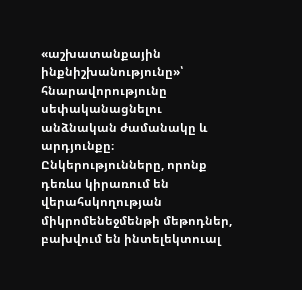«աշխատանքային ինքնիշխանությունը»՝ հնարավորությունը սեփականացնելու անձնական ժամանակը և արդյունքը։ Ընկերությունները, որոնք դեռևս կիրառում են վերահսկողության միկրոմենեջմենթի մեթոդներ, բախվում են ինտելեկտուալ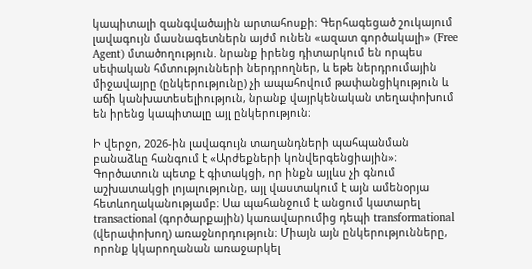կապիտալի զանգվածային արտահոսքի։ Գերհագեցած շուկայում լավագույն մասնագետներն այժմ ունեն «ազատ գործակալի» (Free Agent) մտածողություն. նրանք իրենց դիտարկում են որպես սեփական հմտությունների ներդրողներ, և եթե ներդրումային միջավայրը (ընկերությունը) չի ապահովում թափանցիկություն և աճի կանխատեսելիություն, նրանք վայրկենական տեղափոխում են իրենց կապիտալը այլ ընկերություն։

Ի վերջո, 2026-ին լավագույն տաղանդների պահպանման բանաձևը հանգում է «Արժեքների կոնվերգենցիային»։ Գործատուն պետք է գիտակցի, որ ինքն այլևս չի գնում աշխատակցի լոյալությունը, այլ վաստակում է այն ամենօրյա հետևողականությամբ։ Սա պահանջում է անցում կատարել transactional (գործարքային) կառավարումից դեպի transformational (վերափոխող) առաջնորդություն։ Միայն այն ընկերությունները, որոնք կկարողանան առաջարկել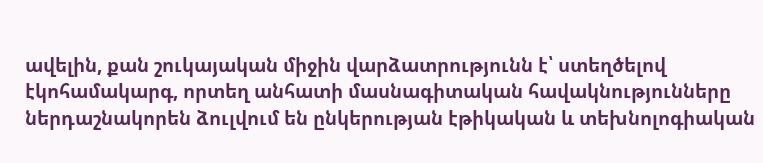ավելին, քան շուկայական միջին վարձատրությունն է՝ ստեղծելով էկոհամակարգ, որտեղ անհատի մասնագիտական հավակնությունները ներդաշնակորեն ձուլվում են ընկերության էթիկական և տեխնոլոգիական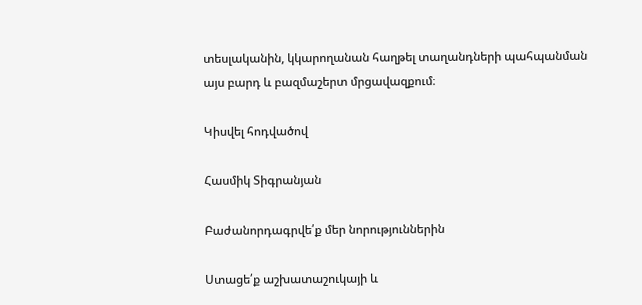տեսլականին, կկարողանան հաղթել տաղանդների պահպանման այս բարդ և բազմաշերտ մրցավազքում։

Կիսվել հոդվածով

Հասմիկ Տիգրանյան

Բաժանորդագրվե՛ք մեր նորություններին

Ստացե՛ք աշխատաշուկայի և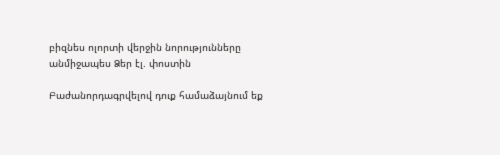բիզնես ոլորտի վերջին նորությունները անմիջապես Ձեր էլ. փոստին

Բաժանորդագրվելով դուք համաձայնում եք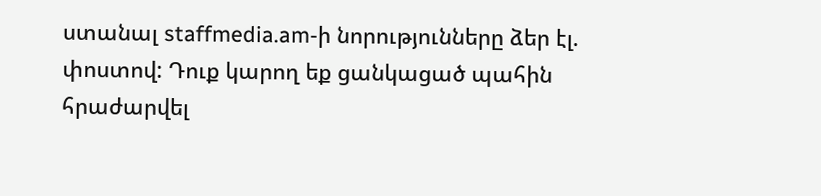ստանալ staffmedia.am-ի նորությունները ձեր էլ. փոստով: Դուք կարող եք ցանկացած պահին հրաժարվել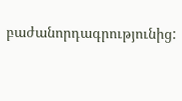բաժանորդագրությունից: